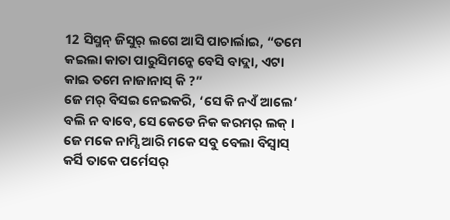12 ସିସ୍ମନ୍ ଜିସୁର୍ ଲଗେ ଆସି ପାଚାର୍ଲାଇ, “ତମେ କଇଲା କାତା ପାରୁସିମନ୍କେ ବେସି ବାଦ୍ଲା, ଏଟା କାଇ ତମେ ନାଜାନାସ୍ କି ?”
ଜେ ମର୍ ବିସଇ ନେଇକରି, ‘ସେ କି ନଏଁ ଆଲେ’ ବଲି ନ ବାବେ, ସେ କେଡେ ନିକ କରମର୍ ଲକ୍ । ଜେ ମକେ ନାମ୍ସି ଆରି ମକେ ସବୁ ବେଲା ବିସ୍ବାସ୍ କର୍ସି ତାକେ ପର୍ମେସର୍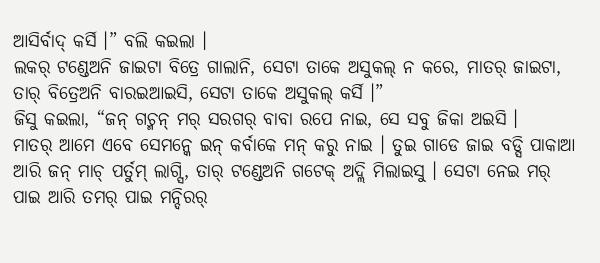ଆସିର୍ବାଦ୍ କର୍ସି ।” ବଲି କଇଲା ।
ଲକର୍ ଟଣ୍ଡେଅନି ଜାଇଟା ବିତ୍ରେ ଗାଲାନି, ସେଟା ତାକେ ଅସୁକଲ୍ ନ କରେ, ମାତର୍ ଜାଇଟା, ତାର୍ ବିତ୍ରେଅନି ବାରଇଆଇସି, ସେଟା ତାକେ ଅସୁକଲ୍ କର୍ସି ।”
ଜିସୁ କଇଲା, “ଜନ୍ ଗଚ୍ମନ୍ ମର୍ ସରଗର୍ ବାବା ରପେ ନାଇ, ସେ ସବୁ ଜିକା ଅଇସି ।
ମାତର୍ ଆମେ ଏବେ ସେମନ୍କେ ଇନ୍ କର୍ବାକେ ମନ୍ କରୁ ନାଇ । ତୁଇ ଗାଡେ ଜାଇ ବଡ୍ସି ପାକାଆ ଆରି ଜନ୍ ମାଚ୍ ପର୍ତୁମ୍ ଲାଗ୍ସି, ତାର୍ ଟଣ୍ଡେଅନି ଗଟେକ୍ ଅଦ୍ଲି ମିଲାଇସୁ । ସେଟା ନେଇ ମର୍ ପାଇ ଆରି ତମର୍ ପାଇ ମନ୍ଦିରର୍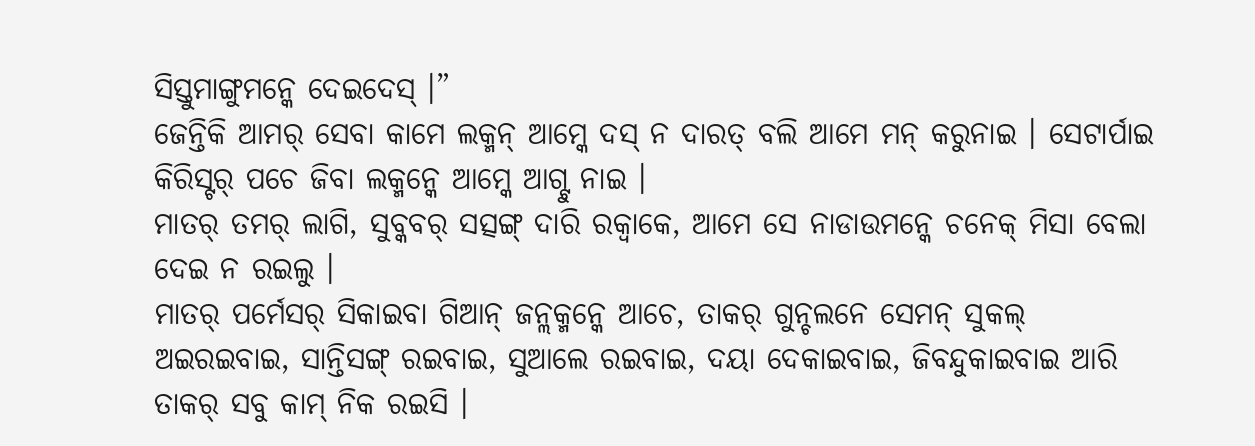ସିସ୍ତୁମାଙ୍ଗୁମନ୍କେ ଦେଇଦେସ୍ ।”
ଜେନ୍ତିକି ଆମର୍ ସେବା କାମେ ଲକ୍ମନ୍ ଆମ୍କେ ଦସ୍ ନ ଦାରତ୍ ବଲି ଆମେ ମନ୍ କରୁନାଇ । ସେଟାର୍ପାଇ କିରିସ୍ଟର୍ ପଚେ ଜିବା ଲକ୍ମନ୍କେ ଆମ୍କେ ଆଗ୍ଟୁ ନାଇ ।
ମାତର୍ ତମର୍ ଲାଗି, ସୁବ୍କବର୍ ସତ୍ସଙ୍ଗ୍ ଦାରି ରକ୍ବାକେ, ଆମେ ସେ ନାଡାଉମନ୍କେ ଚନେକ୍ ମିସା ବେଲା ଦେଇ ନ ରଇଲୁ ।
ମାତର୍ ପର୍ମେସର୍ ସିକାଇବା ଗିଆନ୍ ଜନ୍ଲକ୍ମନ୍କେ ଆଚେ, ତାକର୍ ଗୁନ୍ଚଲନେ ସେମନ୍ ସୁକଲ୍ ଅଇରଇବାଇ, ସାନ୍ତିସଙ୍ଗ୍ ରଇବାଇ, ସୁଆଲେ ରଇବାଇ, ଦୟା ଦେକାଇବାଇ, ଜିବନ୍ଦୁକାଇବାଇ ଆରି ତାକର୍ ସବୁ କାମ୍ ନିକ ରଇସି ।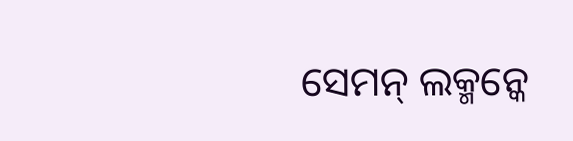ସେମନ୍ ଲକ୍ମନ୍କେ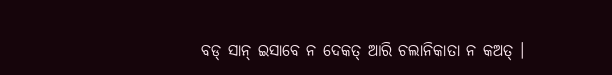ବଡ୍ ସାନ୍ ଇସାବେ ନ ଦେକତ୍ ଆରି ଚଲାନିକାତା ନ କଅତ୍ ।